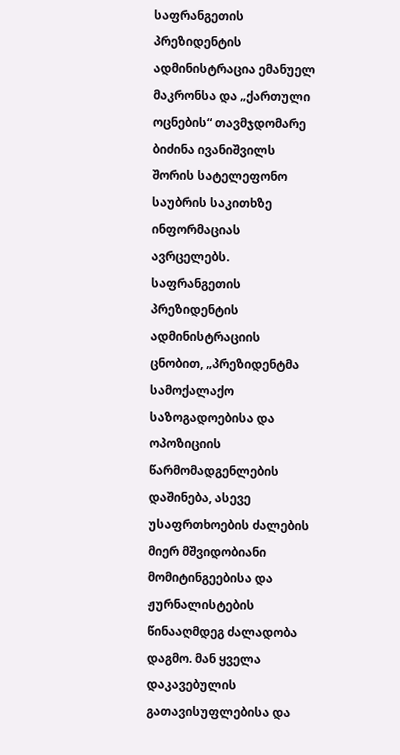საფრანგეთის პრეზიდენტის ადმინისტრაცია ემანუელ მაკრონსა და „ქართული ოცნების“ თავმჯდომარე ბიძინა ივანიშვილს შორის სატელეფონო საუბრის საკითხზე ინფორმაციას ავრცელებს.
საფრანგეთის პრეზიდენტის ადმინისტრაციის ცნობით, „პრეზიდენტმა სამოქალაქო საზოგადოებისა და ოპოზიციის წარმომადგენლების დაშინება, ასევე უსაფრთხოების ძალების მიერ მშვიდობიანი მომიტინგეებისა და ჟურნალისტების წინააღმდეგ ძალადობა დაგმო. მან ყველა დაკავებულის გათავისუფლებისა და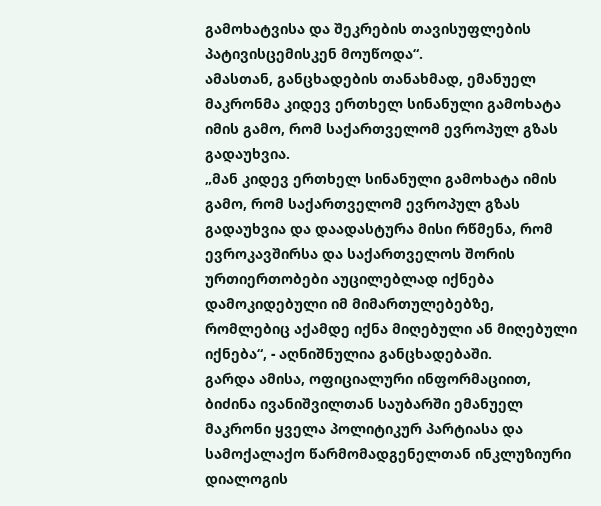გამოხატვისა და შეკრების თავისუფლების პატივისცემისკენ მოუწოდა“.
ამასთან, განცხადების თანახმად, ემანუელ მაკრონმა კიდევ ერთხელ სინანული გამოხატა იმის გამო, რომ საქართველომ ევროპულ გზას გადაუხვია.
„მან კიდევ ერთხელ სინანული გამოხატა იმის გამო, რომ საქართველომ ევროპულ გზას გადაუხვია და დაადასტურა მისი რწმენა, რომ ევროკავშირსა და საქართველოს შორის ურთიერთობები აუცილებლად იქნება დამოკიდებული იმ მიმართულებებზე, რომლებიც აქამდე იქნა მიღებული ან მიღებული იქნება“, - აღნიშნულია განცხადებაში.
გარდა ამისა, ოფიციალური ინფორმაციით, ბიძინა ივანიშვილთან საუბარში ემანუელ მაკრონი ყველა პოლიტიკურ პარტიასა და სამოქალაქო წარმომადგენელთან ინკლუზიური დიალოგის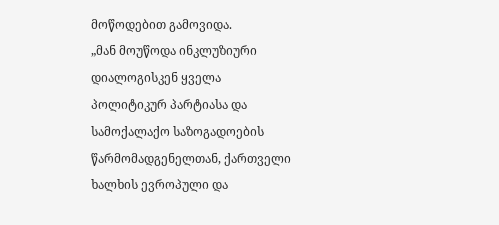მოწოდებით გამოვიდა.
„მან მოუწოდა ინკლუზიური დიალოგისკენ ყველა პოლიტიკურ პარტიასა და სამოქალაქო საზოგადოების წარმომადგენელთან, ქართველი ხალხის ევროპული და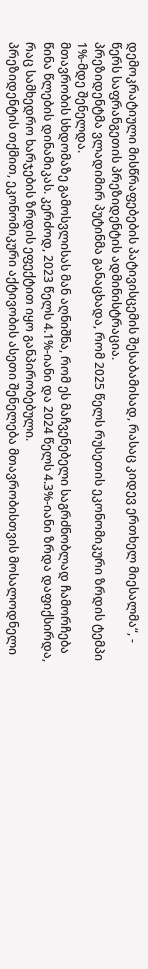დემოკრატიული მისწრაფებების პატივისცემის შესაბამისად, რასაც კიდევ ერთხელ მიესალმა“, - წერს საფრანგეთის პრეზიდენტის ადმინისტრაცია.
პრეზიდენტმა ვლადიმირ პუტინმა განაცხადა, რომ 2025 წელს რუსეთის ეკონომიკური ზრდის ტემპი 1%-მდე შენელდა.
მთავრობის სხდომაზე გამოსვლისას მან აღნიშნა, რომ ეს მაჩვენებელი საგრძნობლად ჩამორჩება წინა წლების დინამიკას. კერძოდ, 2023 წელს 4.1%-იანი და 2024 წელს 4.3%-იანი ზრდა დაფიქსირდა, რაც სამხედრო ხარჯების ზრდის ეფექტით იყო განპირობებული.
პრეზიდენტის თქმით, ეკონომიკური აქტივობის ასეთი შენელება მთავრობისთვის მოსალოდნელი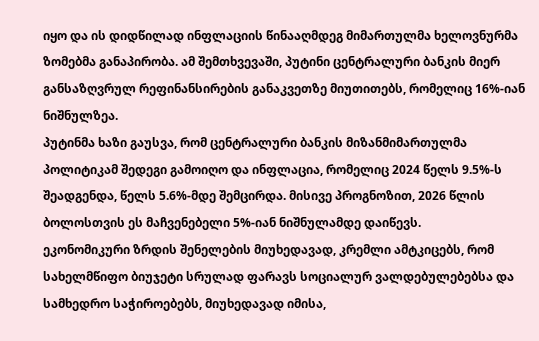იყო და ის დიდწილად ინფლაციის წინააღმდეგ მიმართულმა ხელოვნურმა ზომებმა განაპირობა. ამ შემთხვევაში, პუტინი ცენტრალური ბანკის მიერ განსაზღვრულ რეფინანსირების განაკვეთზე მიუთითებს, რომელიც 16%-იან ნიშნულზეა.
პუტინმა ხაზი გაუსვა, რომ ცენტრალური ბანკის მიზანმიმართულმა პოლიტიკამ შედეგი გამოიღო და ინფლაცია, რომელიც 2024 წელს 9.5%-ს შეადგენდა, წელს 5.6%-მდე შემცირდა. მისივე პროგნოზით, 2026 წლის ბოლოსთვის ეს მაჩვენებელი 5%-იან ნიშნულამდე დაიწევს.
ეკონომიკური ზრდის შენელების მიუხედავად, კრემლი ამტკიცებს, რომ სახელმწიფო ბიუჯეტი სრულად ფარავს სოციალურ ვალდებულებებსა და სამხედრო საჭიროებებს, მიუხედავად იმისა,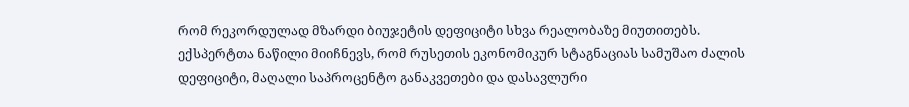რომ რეკორდულად მზარდი ბიუჯეტის დეფიციტი სხვა რეალობაზე მიუთითებს.
ექსპერტთა ნაწილი მიიჩნევს, რომ რუსეთის ეკონომიკურ სტაგნაციას სამუშაო ძალის დეფიციტი, მაღალი საპროცენტო განაკვეთები და დასავლური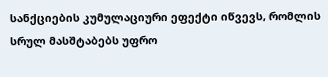სანქციების კუმულაციური ეფექტი იწვევს, რომლის სრულ მასშტაბებს უფრო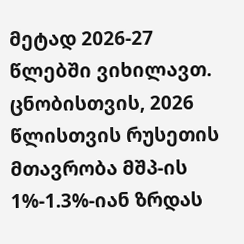მეტად 2026-27 წლებში ვიხილავთ.
ცნობისთვის, 2026 წლისთვის რუსეთის მთავრობა მშპ-ის 1%-1.3%-იან ზრდას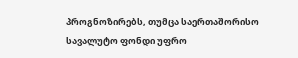პროგნოზირებს, თუმცა საერთაშორისო სავალუტო ფონდი უფრო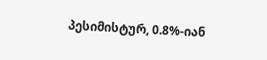პესიმისტურ, 0.8%-იან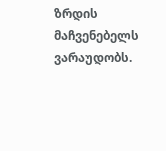ზრდის მაჩვენებელს ვარაუდობს.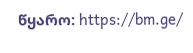წყარო: https://bm.ge/